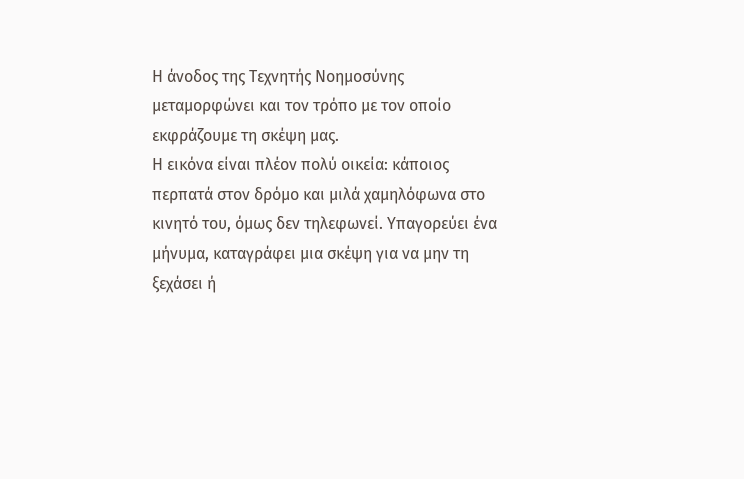Η άνοδος της Τεχνητής Νοημοσύνης μεταμορφώνει και τον τρόπο με τον οποίο εκφράζουμε τη σκέψη μας.
Η εικόνα είναι πλέον πολύ οικεία: κάποιος περπατά στον δρόμο και μιλά χαμηλόφωνα στο κινητό του, όμως δεν τηλεφωνεί. Υπαγορεύει ένα μήνυμα, καταγράφει μια σκέψη για να μην τη ξεχάσει ή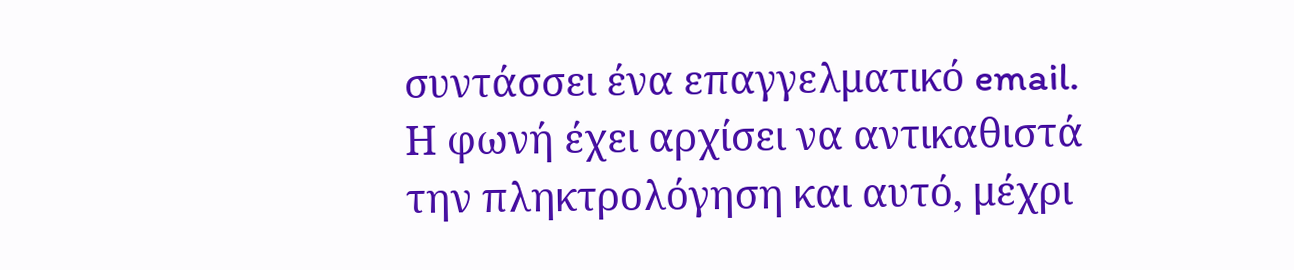συντάσσει ένα επαγγελματικό email. Η φωνή έχει αρχίσει να αντικαθιστά την πληκτρολόγηση και αυτό, μέχρι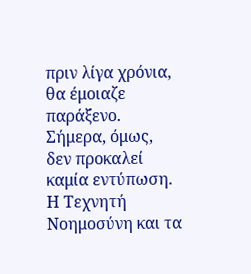πριν λίγα χρόνια, θα έμοιαζε παράξενο. Σήμερα, όμως, δεν προκαλεί καμία εντύπωση. Η Τεχνητή Νοημοσύνη και τα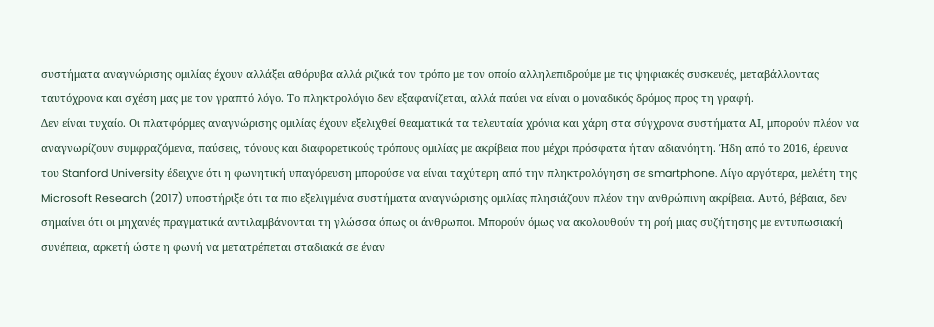συστήματα αναγνώρισης ομιλίας έχουν αλλάξει αθόρυβα αλλά ριζικά τον τρόπο με τον οποίο αλληλεπιδρούμε με τις ψηφιακές συσκευές, μεταβάλλοντας ταυτόχρονα και σχέση μας με τον γραπτό λόγο. Το πληκτρολόγιο δεν εξαφανίζεται, αλλά παύει να είναι ο μοναδικός δρόμος προς τη γραφή.
Δεν είναι τυχαίο. Οι πλατφόρμες αναγνώρισης ομιλίας έχουν εξελιχθεί θεαματικά τα τελευταία χρόνια και χάρη στα σύγχρονα συστήματα ΑΙ, μπορούν πλέον να αναγνωρίζουν συμφραζόμενα, παύσεις, τόνους και διαφορετικούς τρόπους ομιλίας με ακρίβεια που μέχρι πρόσφατα ήταν αδιανόητη. Ήδη από το 2016, έρευνα του Stanford University έδειχνε ότι η φωνητική υπαγόρευση μπορούσε να είναι ταχύτερη από την πληκτρολόγηση σε smartphone. Λίγο αργότερα, μελέτη της Microsoft Research (2017) υποστήριξε ότι τα πιο εξελιγμένα συστήματα αναγνώρισης ομιλίας πλησιάζουν πλέον την ανθρώπινη ακρίβεια. Αυτό, βέβαια, δεν σημαίνει ότι οι μηχανές πραγματικά αντιλαμβάνονται τη γλώσσα όπως οι άνθρωποι. Μπορούν όμως να ακολουθούν τη ροή μιας συζήτησης με εντυπωσιακή συνέπεια, αρκετή ώστε η φωνή να μετατρέπεται σταδιακά σε έναν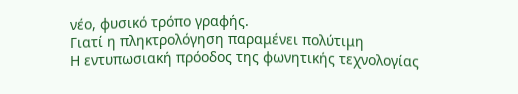νέο, φυσικό τρόπο γραφής.
Γιατί η πληκτρολόγηση παραμένει πολύτιμη
Η εντυπωσιακή πρόοδος της φωνητικής τεχνολογίας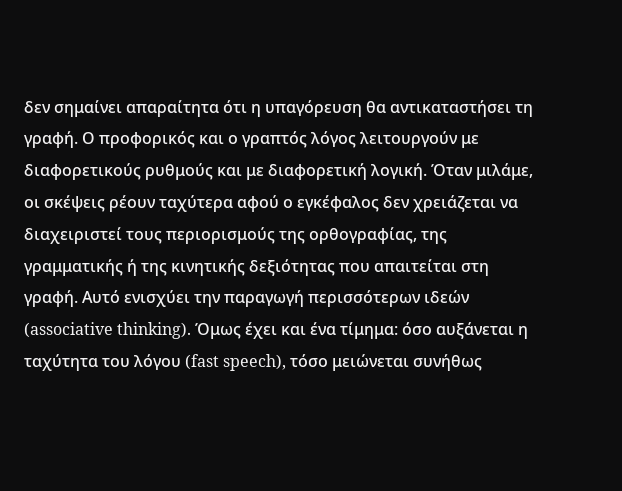δεν σημαίνει απαραίτητα ότι η υπαγόρευση θα αντικαταστήσει τη γραφή. Ο προφορικός και ο γραπτός λόγος λειτουργούν με διαφορετικούς ρυθμούς και με διαφορετική λογική. Όταν μιλάμε, οι σκέψεις ρέουν ταχύτερα αφού ο εγκέφαλος δεν χρειάζεται να διαχειριστεί τους περιορισμούς της ορθογραφίας, της γραμματικής ή της κινητικής δεξιότητας που απαιτείται στη γραφή. Αυτό ενισχύει την παραγωγή περισσότερων ιδεών (associative thinking). Όμως έχει και ένα τίμημα: όσο αυξάνεται η ταχύτητα του λόγου (fast speech), τόσο μειώνεται συνήθως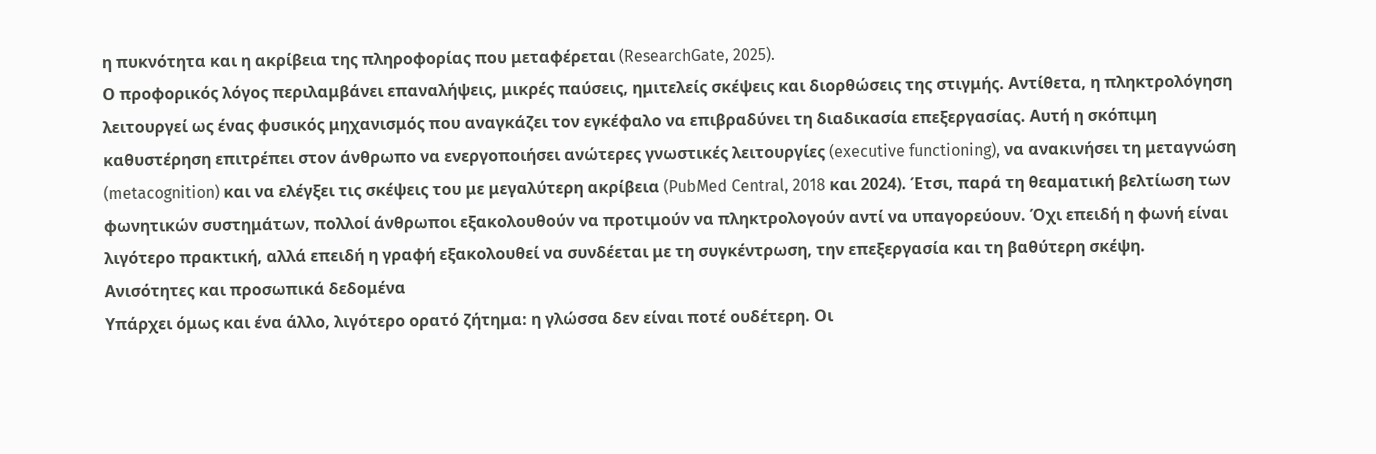η πυκνότητα και η ακρίβεια της πληροφορίας που μεταφέρεται (ResearchGate, 2025).
Ο προφορικός λόγος περιλαμβάνει επαναλήψεις, μικρές παύσεις, ημιτελείς σκέψεις και διορθώσεις της στιγμής. Αντίθετα, η πληκτρολόγηση λειτουργεί ως ένας φυσικός μηχανισμός που αναγκάζει τον εγκέφαλο να επιβραδύνει τη διαδικασία επεξεργασίας. Αυτή η σκόπιμη καθυστέρηση επιτρέπει στον άνθρωπο να ενεργοποιήσει ανώτερες γνωστικές λειτουργίες (executive functioning), να ανακινήσει τη μεταγνώση (metacognition) και να ελέγξει τις σκέψεις του με μεγαλύτερη ακρίβεια (PubMed Central, 2018 και 2024). Έτσι, παρά τη θεαματική βελτίωση των φωνητικών συστημάτων, πολλοί άνθρωποι εξακολουθούν να προτιμούν να πληκτρολογούν αντί να υπαγορεύουν. Όχι επειδή η φωνή είναι λιγότερο πρακτική, αλλά επειδή η γραφή εξακολουθεί να συνδέεται με τη συγκέντρωση, την επεξεργασία και τη βαθύτερη σκέψη.
Ανισότητες και προσωπικά δεδομένα
Υπάρχει όμως και ένα άλλο, λιγότερο ορατό ζήτημα: η γλώσσα δεν είναι ποτέ ουδέτερη. Οι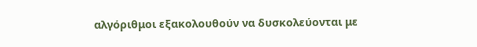αλγόριθμοι εξακολουθούν να δυσκολεύονται με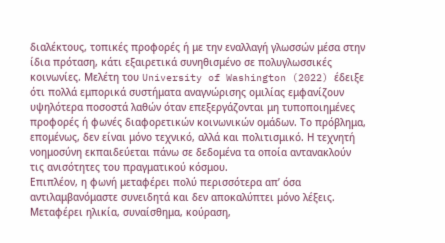διαλέκτους, τοπικές προφορές ή με την εναλλαγή γλωσσών μέσα στην ίδια πρόταση, κάτι εξαιρετικά συνηθισμένο σε πολυγλωσσικές κοινωνίες. Μελέτη του University of Washington (2022) έδειξε ότι πολλά εμπορικά συστήματα αναγνώρισης ομιλίας εμφανίζουν υψηλότερα ποσοστά λαθών όταν επεξεργάζονται μη τυποποιημένες προφορές ή φωνές διαφορετικών κοινωνικών ομάδων. Το πρόβλημα, επομένως, δεν είναι μόνο τεχνικό, αλλά και πολιτισμικό. Η τεχνητή νοημοσύνη εκπαιδεύεται πάνω σε δεδομένα τα οποία αντανακλούν τις ανισότητες του πραγματικού κόσμου.
Επιπλέον, η φωνή μεταφέρει πολύ περισσότερα απ’ όσα αντιλαμβανόμαστε συνειδητά και δεν αποκαλύπτει μόνο λέξεις. Μεταφέρει ηλικία, συναίσθημα, κούραση,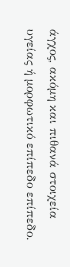άγχος, ακόμη και πιθανά στοιχεία υγείας ή μορφωτικό επίπεδο επίπεδο.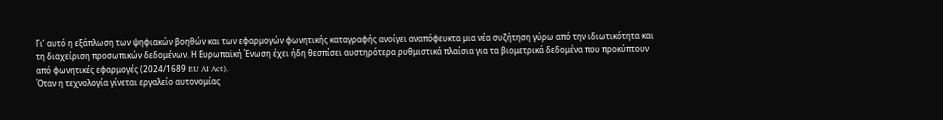Γι’ αυτό η εξάπλωση των ψηφιακών βοηθών και των εφαρμογών φωνητικής καταγραφής ανοίγει αναπόφευκτα μια νέα συζήτηση γύρω από την ιδιωτικότητα και τη διαχείριση προσωπικών δεδομένων. Η Ευρωπαϊκή Ένωση έχει ήδη θεσπίσει αυστηρότερα ρυθμιστικά πλαίσια για τα βιομετρικά δεδομένα που προκύπτουν από φωνητικές εφαρμογές (2024/1689 EU AI Act).
Όταν η τεχνολογία γίνεται εργαλείο αυτονομίας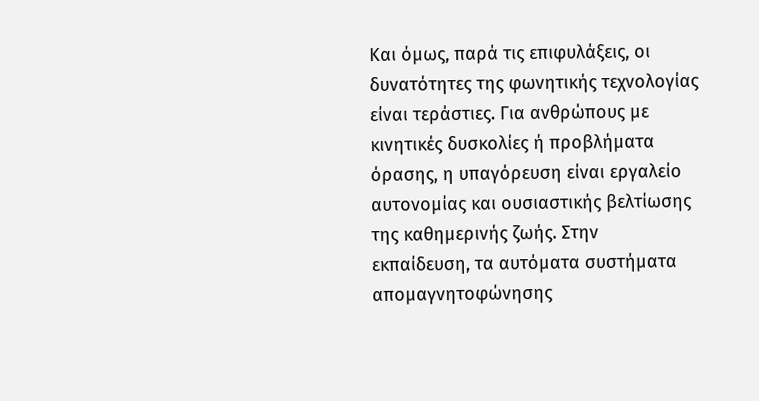Και όμως, παρά τις επιφυλάξεις, οι δυνατότητες της φωνητικής τεχνολογίας είναι τεράστιες. Για ανθρώπους με κινητικές δυσκολίες ή προβλήματα όρασης, η υπαγόρευση είναι εργαλείο αυτονομίας και ουσιαστικής βελτίωσης της καθημερινής ζωής. Στην εκπαίδευση, τα αυτόματα συστήματα απομαγνητοφώνησης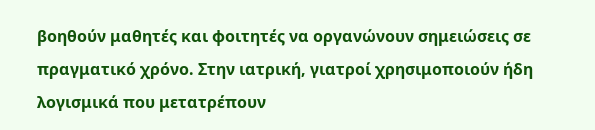βοηθούν μαθητές και φοιτητές να οργανώνουν σημειώσεις σε πραγματικό χρόνο. Στην ιατρική, γιατροί χρησιμοποιούν ήδη λογισμικά που μετατρέπουν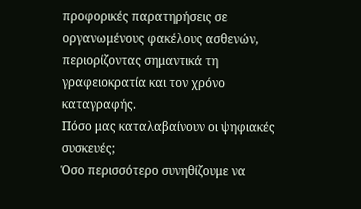προφορικές παρατηρήσεις σε οργανωμένους φακέλους ασθενών, περιορίζοντας σημαντικά τη γραφειοκρατία και τον χρόνο καταγραφής.
Πόσο μας καταλαβαίνουν οι ψηφιακές συσκευές;
Όσο περισσότερο συνηθίζουμε να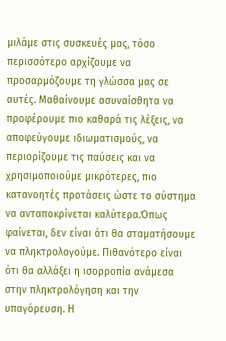μιλάμε στις συσκευές μας, τόσο περισσότερο αρχίζουμε να προσαρμόζουμε τη γλώσσα μας σε αυτές. Μαθαίνουμε ασυναίσθητα να προφέρουμε πιο καθαρά τις λέξεις, να αποφεύγουμε ιδιωματισμούς, να περιορίζουμε τις παύσεις και να χρησιμοποιούμε μικρότερες, πιο κατανοητές προτάσεις ώστε το σύστημα να ανταποκρίνεται καλύτερα.Όπως φαίνεται, δεν είναι ότι θα σταματήσουμε να πληκτρολογούμε. Πιθανότερο είναι ότι θα αλλάξει η ισορροπία ανάμεσα στην πληκτρολόγηση και την υπαγόρευση. Η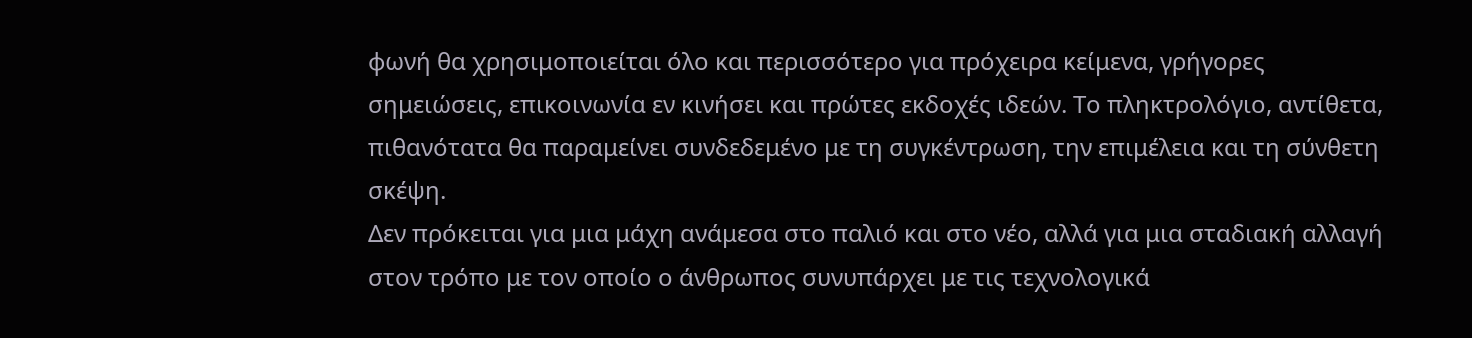φωνή θα χρησιμοποιείται όλο και περισσότερο για πρόχειρα κείμενα, γρήγορες σημειώσεις, επικοινωνία εν κινήσει και πρώτες εκδοχές ιδεών. Το πληκτρολόγιο, αντίθετα, πιθανότατα θα παραμείνει συνδεδεμένο με τη συγκέντρωση, την επιμέλεια και τη σύνθετη σκέψη.
Δεν πρόκειται για μια μάχη ανάμεσα στο παλιό και στο νέο, αλλά για μια σταδιακή αλλαγή στον τρόπο με τον οποίο ο άνθρωπος συνυπάρχει με τις τεχνολογικά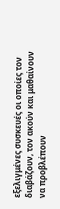εξελιγμένες συσκευές οι οποίες τον διαβάζουν, τον ακούν και μαθαίνουν να προβλέπουν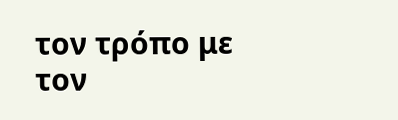τον τρόπο με τον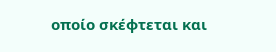οποίο σκέφτεται και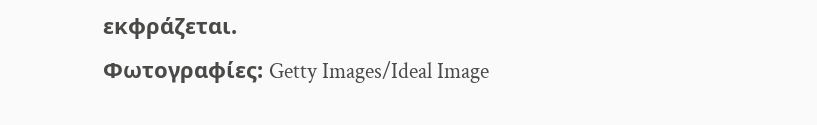εκφράζεται.
Φωτογραφίες: Getty Images/Ideal Image